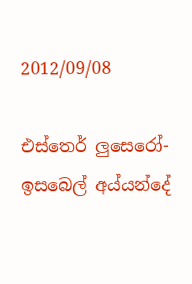2012/09/08

එස්තෙර් ලුසෙරෝ- ඉසබෙල් අය්යන්දේ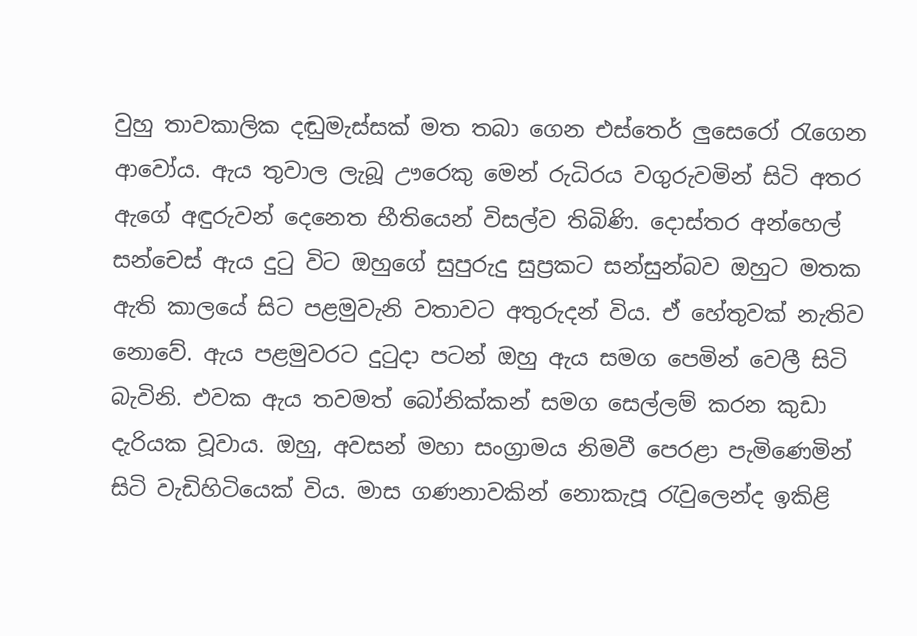වුහු තාවකාලික දඬුමැස්සක් මත තබා ගෙන එස්තෙර් ලුසෙරෝ රැගෙන ආවෝය. ඇය තුවාල ලැබූ ඌරෙකු මෙන් රුධිරය වගුරුවමින් සිටි අතර ඇගේ අඳුරුවන් දෙනෙත භීතියෙන් විසල්ව තිබිණි. දොස්තර අන්හෙල් සන්චෙස් ඇය දුටු විට ඔහුගේ සුපුරුදු සුප්‍රකට සන්සුන්බව ඔහුට මතක ඇති කාලයේ සිට පළමුවැනි වතාවට අතුරුදන් විය. ඒ හේතුවක් නැතිව නොවේ. ඇය පළමුවරට දුටුදා පටන් ඔහු ඇය සමග පෙමින් වෙලී සිටි බැවිනි. එවක ඇය තවමත් බෝනික්කන් සමග සෙල්ලම් කරන කුඩා දැරියක වූවාය. ඔහු, අවසන් මහා සංග්‍රාමය නිමවී පෙරළා පැමිණෙමින් සිටි වැඩිහිටියෙක් විය. මාස ගණනාවකින් නොකැපූ රැවුලෙන්ද ඉකිළි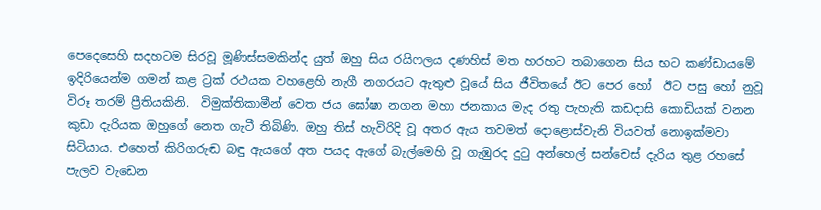පෙදෙසෙහි සදහටම සිරවූ මූණිස්සමකින්ද යුත් ඔහු සිය රයිෆලය දණහිස් මත හරහට තබාගෙන සිය භට කණ්ඩායමේ ඉදිරියෙන්ම ගමන් කළ ට්‍රක් රථයක වහළෙහි නැගී නගරයට ඇතුළු වූයේ සිය ජීවිතයේ ඊට පෙර හෝ  ඊට පසු හෝ නුවූ විරූ තරම් ප්‍රීතියකිනි.  විමුක්තිකාමීන් වෙත ජය ‍ඝෝෂා නගන මහා ජනකාය මැද රතු පැහැති කඩදාසි කොඩියක් වනන කුඩා දැරියක ඔහුගේ නෙත ගැටී තිබිණි. ඔහු තිස් හැවිරිදි වූ අතර ඇය තවමත් දොළොස්වැනි වියවත් නොඉක්මවා සිටියාය. එහෙත් කිරිගරුඬ බඳු ඇයගේ අත පයද ඇගේ බැල්මෙහි වූ ගැඹුරද දුටු අන්හෙල් සන්චෙස් දැරිය තුළ රහසේ පැලව වැඩෙන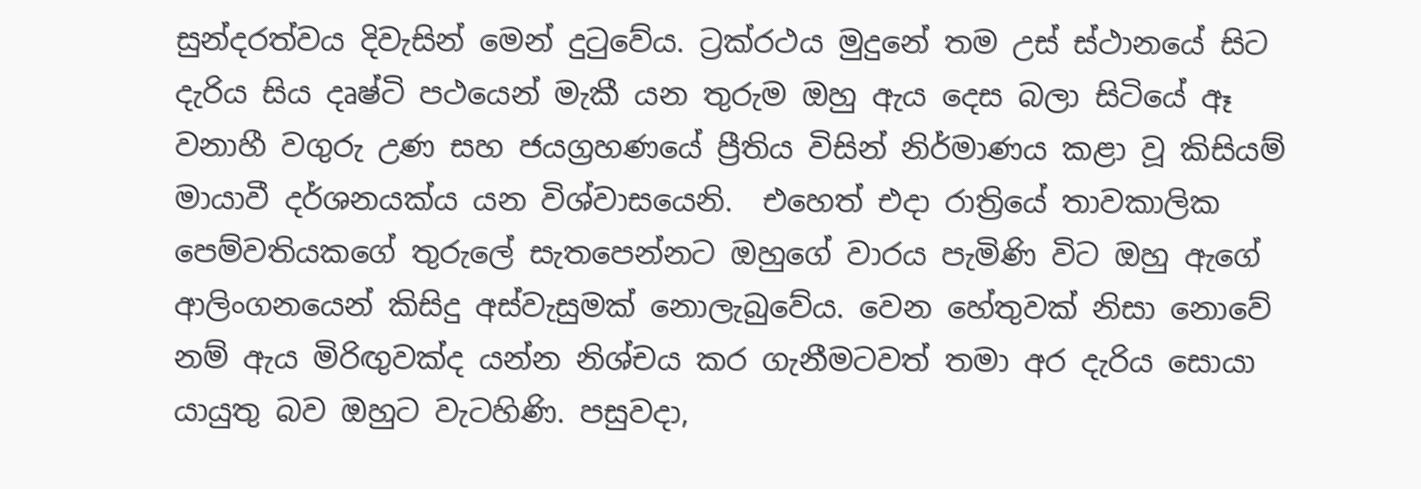සුන්දරත්වය දිවැසින් මෙන් දුටුවේය. ට්‍රක්රථය මුදුනේ තම උස් ස්ථානයේ සිට දැරිය සිය දෘෂ්ටි පථයෙන් මැකී යන තුරුම ඔහු ඇය දෙස බලා සිටියේ ඈ වනාහී වගුරු උණ සහ ජයග්‍රහණයේ ප්‍රීතිය විසින් නිර්මාණය කළා වූ කිසියම් මායාවී දර්ශනයක්ය යන විශ්වාසයෙනි.  එහෙත් එදා රාත්‍රියේ තාවකාලික පෙම්වතියකගේ තුරුලේ සැතපෙන්නට ඔහු‍ගේ වාරය පැමිණි විට ඔහු ඇගේ ආලිංගනයෙන් කිසිදු අස්වැසුමක් නොලැබුවේය. වෙන හේතුවක් නිසා නොවේ නම් ඇය මිරිඟුවක්ද යන්න නිශ්චය කර ගැනීමටවත් තමා අර දැරිය සොයා යායුතු බව ඔහුට වැටහිණි. පසුවදා,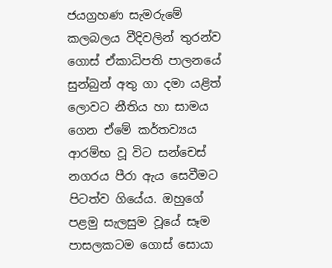ජයග්‍රහණ සැමරුමේ කලබලය වීදිවලින් තුරන්ව ගොස් ඒකාධිපති පාලනයේ සුන්බුන් අතු ගා දමා යළිත් ලොවට නීතිය හා සාමය ගෙන ඒමේ කර්තව්‍යය ආරම්භ වූ විට සන්චෙස් නගරය පීරා ඇය සෙවීමට පිටත්ව ගියේය. ඔහුගේ පළමු සැලසුම වූයේ සෑම පාසලකටම ගොස් සොයා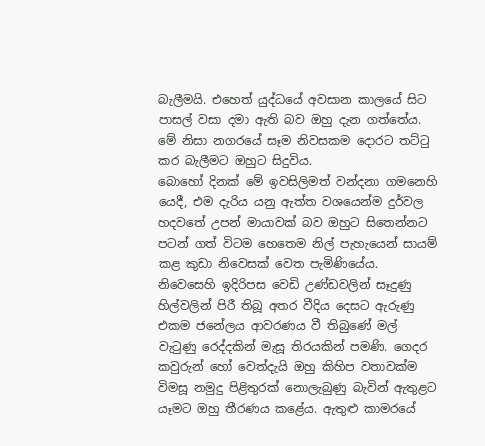බැලීමයි. එහෙත් යුද්ධයේ අවසාන කාලයේ සිට පාසල් වසා දමා ඇති බව ඔහු දැන ගත්තේය. මේ නිසා නගරයේ සෑම නිවසකම දොරට තට්ටු කර බැලීමට ඔහුට සිදුවිය.
බොහෝ දිනක් මේ ඉවසිලිමත් වන්දනා ගමනෙහි යෙදී, එම දැරිය යනු ඇත්ත වශයෙන්ම දුර්වල හදවතේ උපන් මායාවක් බව ඔහුට සිතෙන්නට පටන් ගත් විටම හෙතෙම නිල් පැහැයෙන් සායම් කළ කුඩා නිවෙසක් වෙත පැමිණියේය. නිවෙසෙහි ඉදිරිපස වෙඩි උණ්ඩවලින් සෑදුණු හිල්වලින් පිරී තිබූ අතර වීදිය දෙසට ඇරුණු එකම ජනේලය ආවරණය ‍වී තිබුණේ මල් වැටුණු රෙද්දකින් මැසූ තිරයකින් පමණි. ගෙදර කවුරුන් හෝ වෙත්දැයි ඔහු කිහිප වතාවක්ම විමසූ නමුදු පිළිතුරක් නොලැබුණු බැවින් ඇතුළට යෑමට ඔහු තීරණය කළේය. ඇතුළු කාමරයේ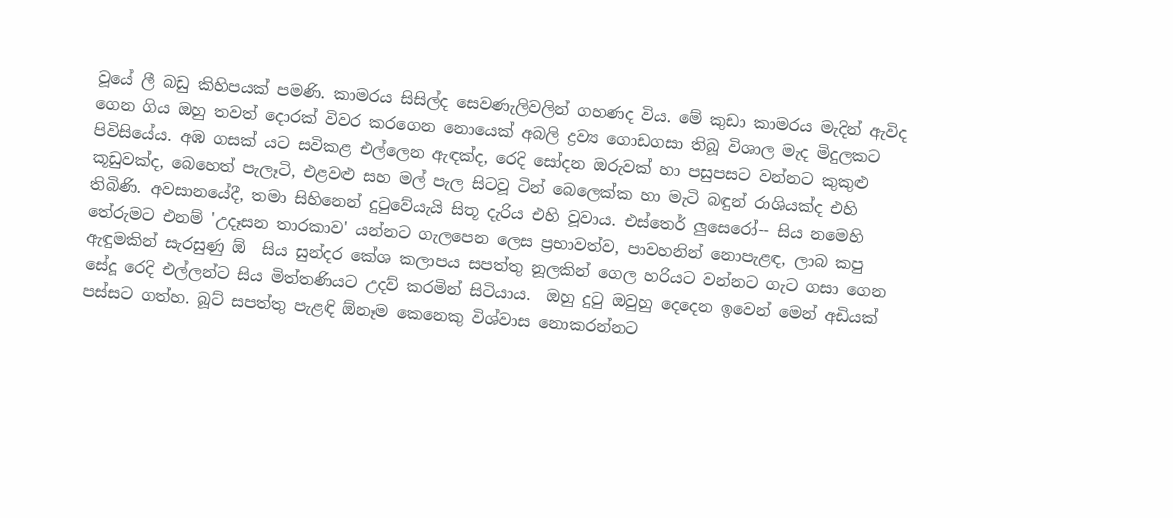වූයේ ලී බඩු කිහිපයක් පමණි. කාමරය සිසිල්ද සෙවණැලිවලින් ගහණද විය. මේ කුඩා කාමරය මැදින් ඇවිද ගෙන ගිය ඔහු තවත් දොරක් විවර කරගෙන නොයෙක් අබලි ද්‍රව්‍ය ගොඩගසා තිබූ විශාල මැද මිදුලකට පිවිසියේය. අඹ ගසක් යට සවිකළ එල්ලෙන ඇඳක්ද, රෙදි සෝදන ඔරුවක් හා පසුපසට වන්නට කුකුළු කූඩුවක්ද, බෙහෙත් පැලෑටි, එළවළු සහ මල් පැල සිටවූ ටින් බෙලෙක්ක හා මැටි බඳුන් රාශියක්ද එහි තිබිණි. අවසානයේදී, තමා සිහිනෙන් දුටුවේයැයි සිතූ දැරිය එහි වූවාය. එස්තෙර් ලුසෙරෝ-- සිය නමෙහි තේරුමට එනම් 'උදෑසන තාරකාව' යන්නට ගැලපෙන ලෙස ප්‍ර‍භාවත්ව, පාවහනින් නොපැළඳ, ලාබ කපු ඇඳුමකින් සැරසුණු ඕ  සිය සුන්දර කේශ කලාපය සපත්තු නූලකින් ‍‍ගෙල හරියට වන්නට ගැට ගසා ගෙන සේදූ රෙදි එල්ලන්ට සිය මිත්තණියට උදව් කරමින් සිටියාය.  ඔහු දුටු ඔවුහු දෙදෙන ඉවෙන් මෙන් අඩියක් පස්සට ගත්හ. බූට් සපත්තු පැළඳි ඕනෑම කෙනෙකු විශ්වාස නොකරන්නට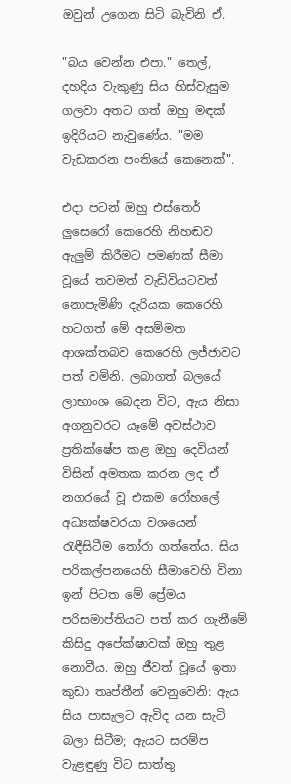ඔවුන් උගෙන සිටි බැවිනි ඒ.

"බය වෙන්න එපා." තෙල්, දහදිය වැකුණු සිය හිස්වැසුම ගලවා අතට ගත් ඔහු මඳක් ඉදිරියට නැවුණේය. "මම වැඩකරන පංතියේ කෙනෙක්".

එදා පටන් ඔහු එස්තෙර් ලුසෙරෝ කෙරෙහි නිහඬව ඇලුම් කිරීමට පමණක් සීමා වූයේ තවමත් ‍වැඩිවියටවත් නොපැමිණි දැරියක කෙරෙහි හටගත් මේ අසම්මත ආශක්තබව කෙරෙහි ලජ්ජාවට පත් වමිනි. ලබාගත් බලයේ ලාභාංශ බෙදන විට, ඇය නිසා අගනුවරට යෑමේ අවස්ථාව ප්‍රතික්ෂේප කළ ඔහු දෙවියන් විසින් අමතක කරන ලද ඒ නගරයේ වූ එකම රෝහලේ අධ්‍යක්ෂවරයා වශයෙන් රැඳීසිටීම තෝරා ගත්තේය. සිය පරිකල්පනයෙහි සීමාවෙහි විනා ඉන් පිටත මේ ප්‍රේමය පරිසමාප්තියට පත් කර ගැනීමේ කිසිදු අපේක්ෂාවක් ඔහු තුළ නොවීය. ඔහු ජීවත් වූයේ ඉතා කුඩා තෘප්තීන් වෙනුවෙනි: ඇය සිය පාසැලට ඇවිද යන සැටි බලා සිටීම; ඇයට සරම්ප වැළඳුණු විට සාත්තු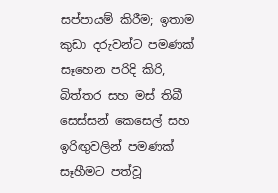සප්පායම් කිරීම; ඉතාම කුඩා දරුවන්ට පමණක් සෑහෙන පරිදි කිරි, බිත්තර සහ මස් තිබී සෙස්සන් කෙසෙල් සහ ඉරිඟුවලින් පමණක් සෑහීමට පත්වූ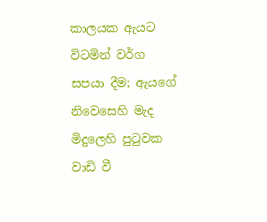කාලයක ඇයට විටමින් වර්ග සපයා දීම; ඇයගේ නිවෙසෙහි මැද මිදුලෙහි පුටුවක වාඩි වී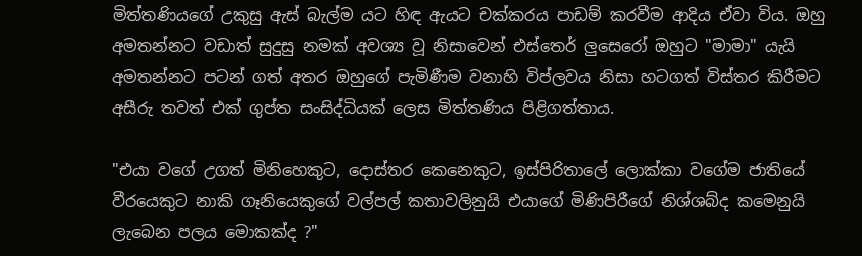මිත්තණියගේ උකුසු ඇස් බැල්ම යට හිඳ ඇයට චක්කරය පාඩම් කරවීම ආදිය ඒවා විය. ඔහු අමතන්නට වඩාත් සුදුසු නමක් අවශ්‍ය වූ නිසාවෙන් එස්තෙර් ලුසෙරෝ ඔහුට "මාමා" යැයි අමතන්නට පටන් ගත් අතර ඔහුගේ පැමිණීම වනාහි විප්ලවය නිසා හටගත් විස්තර කිරීමට අසීරු තවත් එක් ගුප්ත සංසිද්ධියක් ලෙස මිත්තණිය පිළිගත්තාය.

"එයා වගේ උගත් මිනිහෙකුට, දොස්තර කෙනෙකුට, ඉස්පිරිතාලේ ලොක්කා වගේම ජාතියේ වීරයෙකුට නාකි ගෑනියෙකුගේ වල්පල් කතාවලිනුයි එයාගේ මිණිපිරීගේ නිශ්ශබ්ද කමෙනුයි ලැබෙන පලය මොකක්ද ?"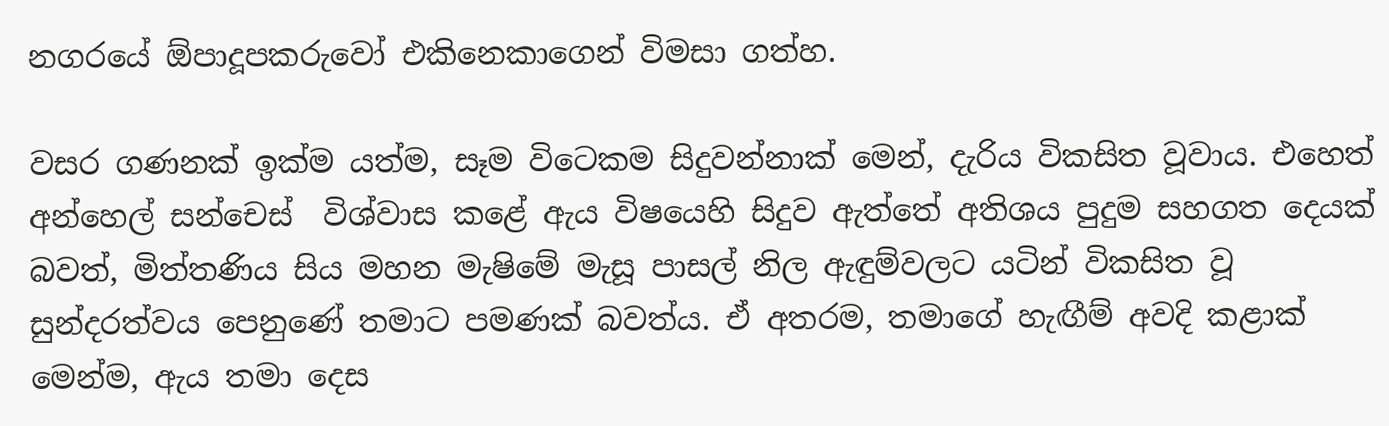නගරයේ ඕපාදූපකරු‍වෝ එකිනෙකාගෙන් විමසා ගත්හ.

වසර ගණනක් ඉක්ම යත්ම, සෑම විටෙකම සිදුවන්නාක් මෙන්, දැරිය විකසිත වූවාය. එහෙත් අන්හෙල් සන්චෙස්  විශ්වාස කළේ ඇය විෂයෙහි සිදුව ඇත්තේ අතිශය පුදුම සහගත දෙයක් බවත්, මිත්තණිය සිය මහන මැෂිමේ මැසූ පාසල් නිල ඇඳුම්වලට යටින් විකසිත වූ සුන්දරත්වය පෙනුණේ තමාට පමණක් බවත්ය. ඒ අතරම, තමාගේ හැඟීම් අවදි කළාක් මෙන්ම, ඇය තමා දෙස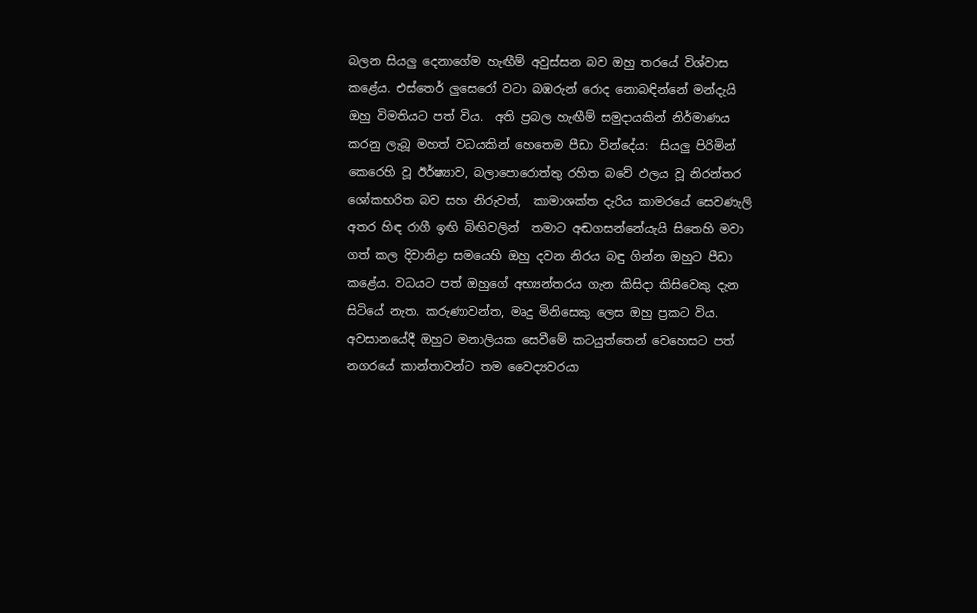බලන සියලු දෙනාගේම හැඟීම් අවුස්සන බව ඔහු තරයේ විශ්වාස කළේය. එස්තෙර් ලුසෙරෝ වටා බඹරුන් රොද නොබඳින්නේ මන්දැයි ඔහු විමතියට පත් විය.  අති ප්‍රබල හැඟීම් සමුදායකින් නිර්මාණය කරනු ලැබූ මහත් වධයකින් හෙතෙම පීඩා වින්දේය:  සියලු පිරිමින් කෙරෙහි වූ ඊර්ෂ්‍යාව, බලාපොරොත්තු රහිත බ‍වේ ඵලය වූ නිරන්තර ශෝකභරිත බව සහ නිරුවත්,  කාමාශක්ත දැරිය කාමරයේ සෙවණැලි අතර හිඳ රාගී ඉඟි බිඟිවලින්  තමාට අඬගසන්නේයැයි සිතෙහි මවා ගත් කල දිවානිද්‍රා සමයෙහි ඔහු දවන නිරය බඳු ගින්න ඔහුට පීඩා කළේය. වධයට පත් ඔහුගේ අභ්‍යන්තරය ගැන කිසිදා කිසිවෙකු දැන සිටියේ නැත. කරුණාවන්ත, මෘදු මිනිසෙකු ලෙස ඔහු ප්‍රකට විය. අවසානයේදී ඔහුට මනාලියක සෙවීමේ කටයුත්තෙන් වෙහෙසට පත් නගරයේ කාන්තාවන්ට තම වෛද්‍යවරයා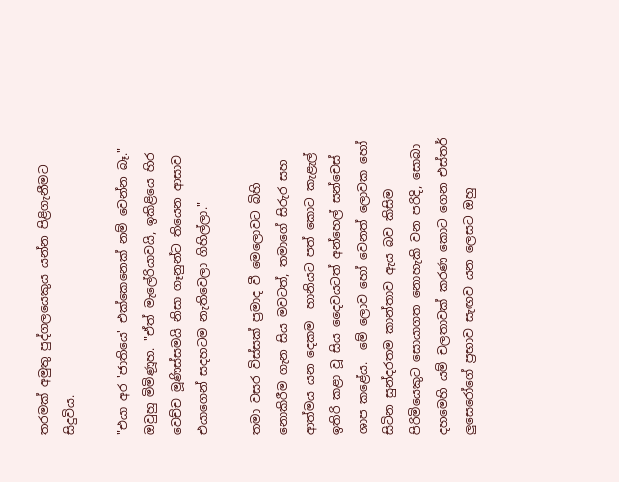තරමක් අමුතු පුද්ගලයෙකුය යන්න පිළිගැනීමට සිදුවිය.

"එයා අර 'ජාතියෙ' එක්කෙනෙක් නම් වෙන්න බෑ." ඔවුහු මිමිණූහ. "ඒත් මැලේරියාවයි, ඉකිළියෙ හිර වෙච්ච මූණිස්සමයි නිසා ගෑනුන්ට තියෙන ආසාව එයාගෙන් සදහටම නැතිවෙලා ගිහිල්ලා."

තමා වසර විස්සක් ප්‍රමාද වී මෙලොවට බිහි නොකිරීම ගැන සිය මවටත්, තමාගේ සිරුර සහ ආත්මය යන දෙකම  හානියට පත් කොට කැළැල් ඉතිරි කළා වූ සිය දෛවයටත් අන්හෙල් සන්චෙස් ශාප කළේය.  මේ ලොව හෝ වෙනත් ලොවක හෝ සිටින සුන්දරතම කාන්තාව ඇය බව කිසිම පිරිමියෙකුට සොයාගත නොහැකි වන පරිදි, සොබා දහමෙහි යම් චලතාවක් කරණ කොට ගෙන එස්තර් ලුසෙරෝගේ ප්‍රභාව සැඟව යන ලෙසට ඔහු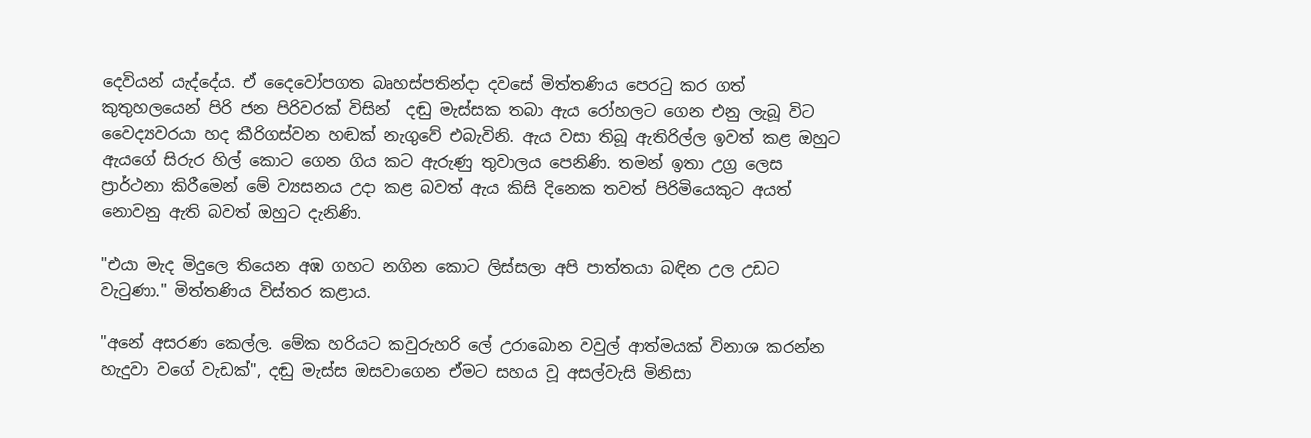දෙවියන් යැද්දේය. ඒ දෛවෝපගත බෘහස්පතින්දා දවසේ මිත්තණිය පෙරටු කර ගත් කුතුහලයෙන් පිරි ජන පිරිවරක් විසින්  දඬු මැස්සක තබා ඇය රෝහලට ගෙන එනු ලැබූ විට වෛද්‍යවරයා හද කීරිගස්වන හඬක් නැගුවේ එබැවිනි. ඇය වසා තිබූ ඇතිරිල්ල ඉවත් කළ ඔහුට ඇ‍යගේ සිරුර හිල් කොට ගෙන ගිය කට ඇරුණු තුවාලය පෙනිණි. තමන් ඉතා උග්‍ර ලෙස ප්‍රාර්ථනා කිරීමෙන් මේ ව්‍යසනය උදා කළ බවත් ඇය කිසි දිනෙක තවත් පිරිමියෙකුට අයත් නොවනු ඇති බවත් ඔහුට දැනිණි.

"එයා මැද මිදුලෙ තියෙන අඹ ගහට නගින කොට ලිස්සලා අපි පාත්තයා බඳින උල උඩට වැටුණා." මිත්තණිය විස්තර කළාය.

"අනේ අසරණ කෙල්ල. මේක හරියට කවුරුහරි ලේ උරාබොන වවුල් ආත්මයක් විනාශ කරන්න හැදුවා වගේ වැඩක්", දඬු මැස්ස ඔසවාගෙන ඒමට සහය වූ අසල්වැසි මිනිසා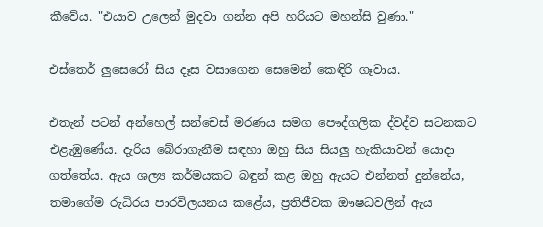කීවේය. "එයාව උලෙන් මුදවා ගන්න අපි හරියට මහන්සි වුණා."

එස්තෙර් ලුසෙරෝ සිය දෑස වසාගෙන සෙමෙන් කෙඳිරි ගෑවාය.

එතැන් පටන් අන්හෙල් සන්චෙස් මරණය සමග පෞද්ගලික ද්වද්ව සටනකට එළැඹුණේය. දැරිය බේරාගැනීම සඳහා ඔහු සිය සියලු හැකියාවන් යොදා ගත්තේය. ඇය ශල්‍ය කර්මයකට බඳුන් කළ ඔහු ඇයට එන්නත් දුන්නේය, තමාගේම රුධිරය පාරවිලයනය කළේය, ප්‍රතිජීවක ඖෂධවලින් ඇය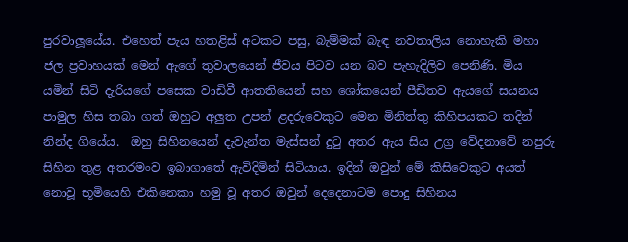පුරවාලූයේය‍. එහෙත් පැය හතළිස් අටකට පසු, බැම්මක් බැඳ නවතාලිය නොහැකි මහා ජල ප්‍රවාහයක් මෙන් ඇගේ තුවාලයෙන් ජීවය පිටව යන බව පැහැදිලිව පෙනිණි. මිය යමින් සිටි දැරියගේ පසෙක වාඩිවී ආතතියෙන් සහ ශෝකයෙන් පීඩිතව ඇයගේ සයනය පාමුල හිස තබා ගත් ඔහුට අලුත උපන් ළදරුවෙකුට මෙන මිනිත්තු කිහිපයකට තදින් නින්ද ගියේය.  ඔහු සිහිනයෙන් දැවැන්ත මැස්සන් දුටු අතර ඇය සිය උග්‍ර වේදනාවේ නපුරු සිහින තුළ අතරමංව ඉබාගාතේ ඇවිදිමින් සිටියාය. ඉදින් ඔවුන් මේ කිසිවෙකුට අයත් නොවූ භූමි‍යෙහි එකිනෙකා හමු වූ අතර ඔවුන් දෙදෙනාටම පොදු සිහිනය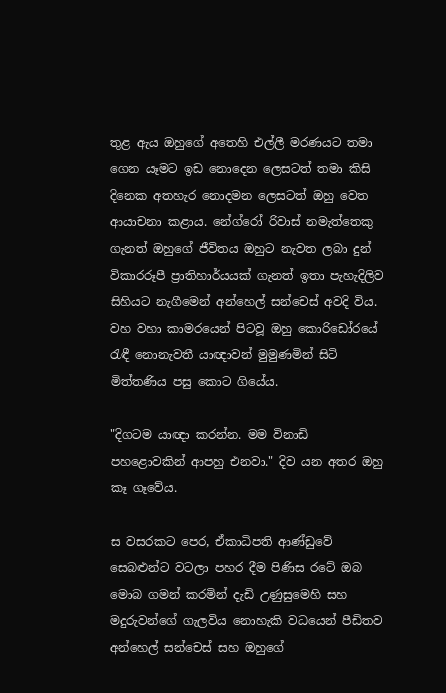තුළ ඇය ඔහුගේ අතෙහි එල්ලී මරණයට තමා ගෙන යෑමට ඉඩ නොදෙන ලෙසටත් තමා කිසි දිනෙක අතහැර නොදමන ලෙසටත් ඔහු වෙත ආයාචනා කළාය. නේග්රෝ රිවාස් නමැත්තෙකු ගැනත් ඔහුගේ ජීවිතය ඔහුට නැවත ලබා දුන් විකාරරූපී ප්‍රාතිහාර්යයක් ගැනත් ඉතා පැහැදිලිව සිහියට නැගීමෙන් අන්හෙල් සන්චෙස් අවදි විය. වහ වහා කාමරයෙන් පිටවූ ඔහු කොරිඩෝරයේ රැඳී නොනැවතී යාඥාවන් මුමුණමින් සිටි මිත්තණිය පසු කොට ගියේය.

"දිගටම යාඥා කරන්න. මම විනාඩි පහළොවකින් ආපහු එනවා." දිව යන අතර ඔහු කෑ ගෑවේය.

ස වසරකට පෙර, ඒකාධිපති ආණ්ඩුවේ සෙබළුන්ට වටලා පහර දීම පිණිස රටේ ඔබ මොබ ගමන් කරමින් දැඩි උණුසුමෙහි සහ මදුරුවන්ගේ ගැලවිය නොහැකි වධයෙන් පීඩිතව අන්හෙල් සන්චෙස් සහ ඔහුගේ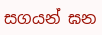සගයන් ඝන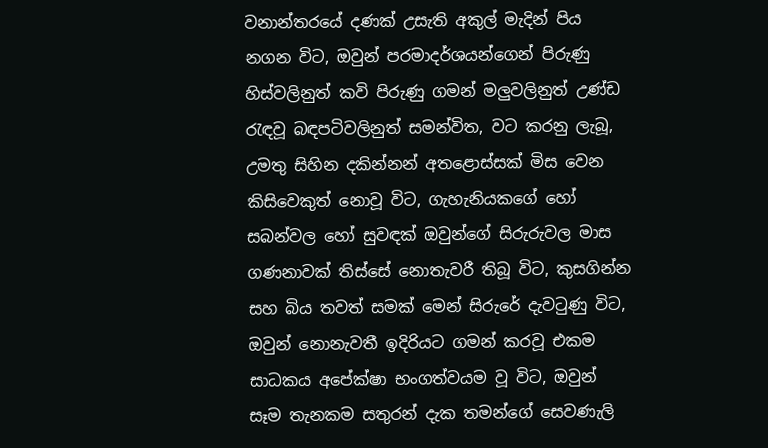වනාන්තරයේ දණක් උසැති අකුල් මැදින් පිය නගන විට, ඔවුන් පරමාදර්ශයන්ගෙන් පිරුණු හිස්වලිනුත් කවි පිරුණු ගමන් මලුවලිනුත් උණ්ඩ රැඳවූ බඳපටිවලිනුත් සමන්විත‍, වට කරනු ලැබූ, උමතු සිහින දකින්නන් අතළොස්සක් මිස වෙන කිසිවෙකුත් නොවූ විට, ගැහැනියකගේ හෝ සබන්වල හෝ සුවඳක් ඔවුන්ගේ සිරුරුවල මාස ගණනාවක් තිස්සේ ‍‍නොතැවරී තිබූ විට, කුසගින්න සහ බිය තවත් සමක් මෙන් සිරුරේ දැවටුණු විට, ඔවුන් නොනැවතී ඉදිරියට ගමන් කරවූ එකම සාධකය අපේක්ෂා භංගත්වයම වූ විට, ඔවුන් සෑම තැනකම සතුරන් දැක තමන්ගේ සෙවණැලි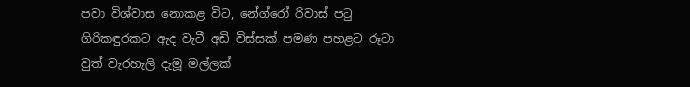පවා විශ්වාස නොකළ විට, නේග්රෝ රිවාස් පටු ගිරිකඳුරකට ඇද වැටී අඩි විස්සක් පමණ පහළට රූටා වුත් වැරහැලි දැමූ මල්ලක්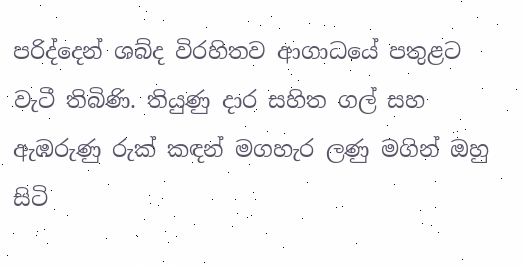පරිද්දෙන් ශබ්ද විරහිතව ආගාධයේ පතුළට වැටී තිබිණි. තියුණු දාර සහිත ගල් සහ ඇඹරුණු රුක් කඳන් මගහැර ලණු මගින් ඔහු සිටි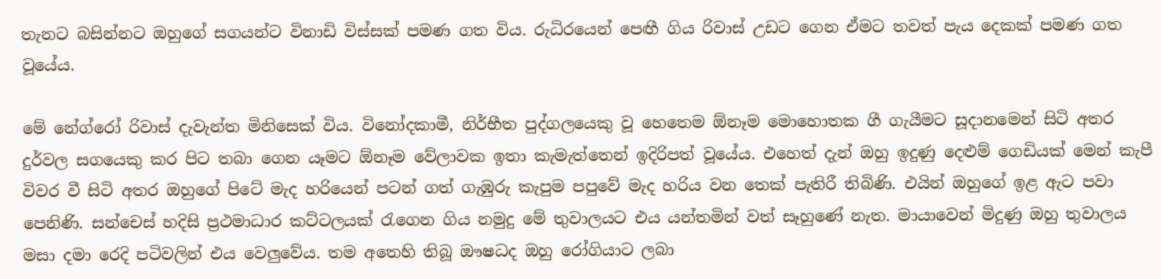තැනට බසින්නට ඔහුගේ සගයන්ට විනාඩි විස්සක් පමණ ගත විය. රුධිරයෙන් පෙඟී ගිය රිවාස් උඩට ගෙන ඒමට තවත් පැය දෙකක් පමණ ගත වූයේය.

මේ නේග්රෝ රිවාස් දැවැන්ත මිනිසෙක් විය. විනෝදකාමී, නිර්භීත පුද්ගලයෙකු වූ හෙතෙම ඕනෑම මොහොතක ගී ගැයීමට සූදානමෙන් සිටි අතර දුර්වල සගයෙකු කර පිට තබා ගෙන යෑමට ඕනෑම ‍වේලාවක ඉතා කැමැත්තෙන් ඉදිරිපත් වූයේය. එහෙත් දැන් ඔහු ඉදුණු දෙළුම් ගෙඩියක් මෙන් කැපී විවර වී සිටි අතර ඔහුගේ පිටේ මැද හරියෙන් පටන් ගත් ගැඹුරු කැපුම පපුවේ මැද හරිය වන තෙක් පැතිරී තිබිණි. එයින් ඔහුගේ ඉළ ඇට පවා පෙනිණි. සන්චෙස් හදිසි ප්‍රථමාධාර කට්ටලයක් රැගෙන ගිය නමුදු මේ තුවාලයට එය යන්තමින් වත් සෑහුණේ නැත. මායාවෙන් මිදුණු ඔහු තුවාලය මසා දමා රෙදි පටිවලින් එය වෙලුවේය. තම අතෙහි තිබූ ඖෂධද ඔහු රෝගියාට ලබා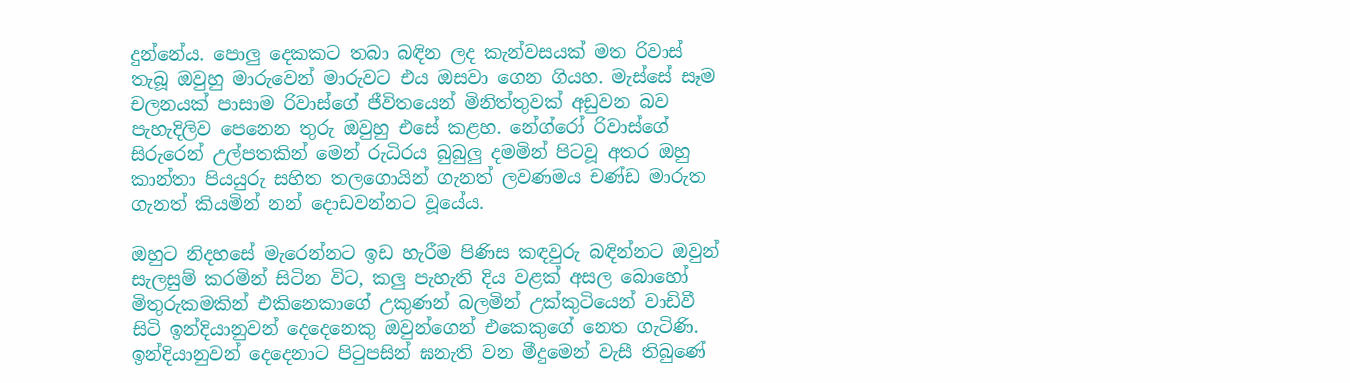දුන්නේය. පොලු දෙකකට තබා බඳින ලද කැන්වසයක් මත රිවාස් තැබූ ඔවුහු මාරුවෙන් මාරුවට එය ඔසවා ගෙන ගියහ. මැස්සේ සෑම චලනයක් පාසාම රිවාස්ගේ ජීවිතයෙන් මිනිත්තුවක් අඩුවන බව පැහැදිලිව පෙනෙන තුරු ඔවුහු එසේ කළහ. නේග්රෝ රිවාස්ගේ සිරුරෙන් උල්පතකින් මෙන් රුධිරය බුබුලු දමමින් පිටවූ අතර ඔහු කාන්තා පියයුරු සහිත තලගොයින් ගැනත් ලවණමය චණ්ඩ මාරුත ගැනත් කියමින් නන් දොඩවන්නට වූයේය.

ඔහුට නිදහසේ මැරෙන්නට ඉඩ හැරීම පිණිස කඳවුරු බඳින්නට ඔවුන් සැලසුම් කරමින් සිටින විට, කලු පැහැති දිය වළක් අසල බොහෝ මිතුරුකමකින් එකිනෙකාගේ උකුණන් බලමින් උක්කුටියෙන් වාඩිවී සිටි ඉන්දියානුවන් දෙදෙනෙකු ඔවුන්ගෙන් එකෙකුගේ නෙත ගැටිණි. ඉන්දියානුවන් දෙදෙනාට පිටුපසින් ඝනැති වන මීදුමෙන් වැසී තිබුණේ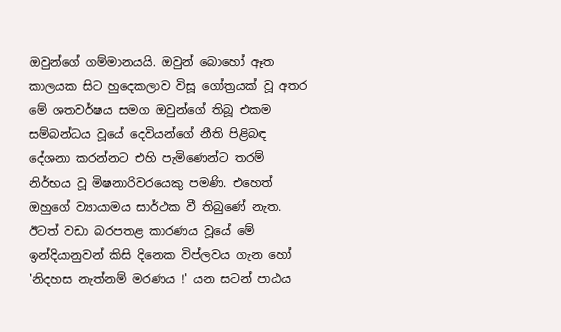ඔවුන්ගේ ගම්මානයයි. ඔවුන් බොහෝ ඈත කාලයක සිට හුදෙකලාව විසූ ගෝත්‍රයක් වූ අතර මේ ශතවර්ෂය සමග ඔවුන්ගේ තිබූ එකම සම්බන්ධය වූයේ දෙවියන්ගේ නීති පිළිබඳ දේශනා කරන්නට එහි පැමිණෙන්ට තරම් නිර්භය වූ මිෂනාරිවරයෙකු පමණි. එහෙත් ඔහුගේ ව්‍යායාමය සාර්ථක වී තිබුණේ නැත.  ඊටත් වඩා බරපතළ කාරණය වූයේ මේ ඉන්දියානුවන් කිසි දිනෙක විප්ලවය ගැන හෝ 'නිදහස නැත්නම් මරණය !' යන සටන් පාඨය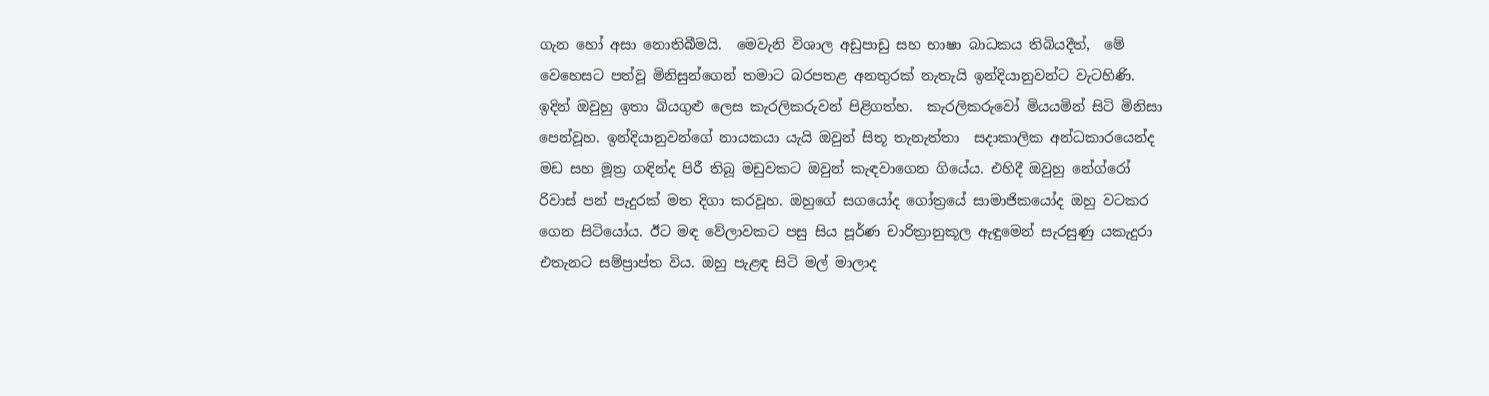ගැන හෝ අසා නොතිබීමයි.  මෙවැනි විශාල අඩුපාඩු සහ භාෂා බාධකය තිබියදීත්,  මේ වෙහෙසට පත්වූ මිනිසුන්ගෙන් තමාට බරපතළ අනතුරක් නැතැයි ඉන්දියානුවන්ට වැටහිණි. ඉදින් ඔවුහු ඉතා බියගුළු ලෙස කැරලිකරුවන් පිළිගත්හ.  කැරලිකරුවෝ මියයමින් සිටි මිනිසා පෙන්වූහ. ඉන්දියානුවන්ගේ නායකයා යැයි ඔවුන් සිතූ තැනැත්තා  සදාකාලික අන්ධකාරයෙන්ද මඩ සහ මූත්‍ර ගඳින්ද පිරී තිබූ මඩුවකට ඔවුන් කැඳවාගෙන ගියේය. එහිදී ඔවුහු නේග්රෝ රිවාස් පන් පැදුරක් මත දිගා කරවූහ. ඔහුගේ සගයෝද ගෝත්‍රයේ සාමාජිකයෝද ඔහු වටකර ගෙන සිටියෝය. ඊට මඳ වේලාවකට පසු සිය පූර්ණ චාරිත්‍රානුකූල ඇඳුමෙන් සැරසුණු යකැදුරා එතැනට සම්ප්‍රාප්ත විය. ඔහු පැළඳ සිටි මල් මාලාද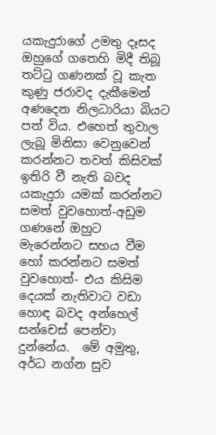යකැදුරාගේ උමතු දෑසද ඔහුගේ ගතෙහි මිදී තිබූ තට්ටු ගණනක් වූ කැත කුණු ජරාවද දැකීමෙන් අණදෙන නිලධාරියා බියට පත් විය. එහෙත් තුවාල ලැබූ මිනිසා වෙනුවෙන් කරන්නට තවත් කිසිවක් ඉතිරි වී නැති බවද යකැදුරා යමක් කරන්නට සමත් වුවහොත්-අඩුම ගණනේ ඔහුට මැරෙන්න‍ට සහය වීම හෝ කරන්නට සමත් වුවහොත්- එය කිසිම දෙයක් නැතිවාට වඩා හොඳ බවද අන්හෙල් සන්චෙස් පෙන්වා දුන්නේය.  මේ අමුතු, අර්ධ නග්න සුව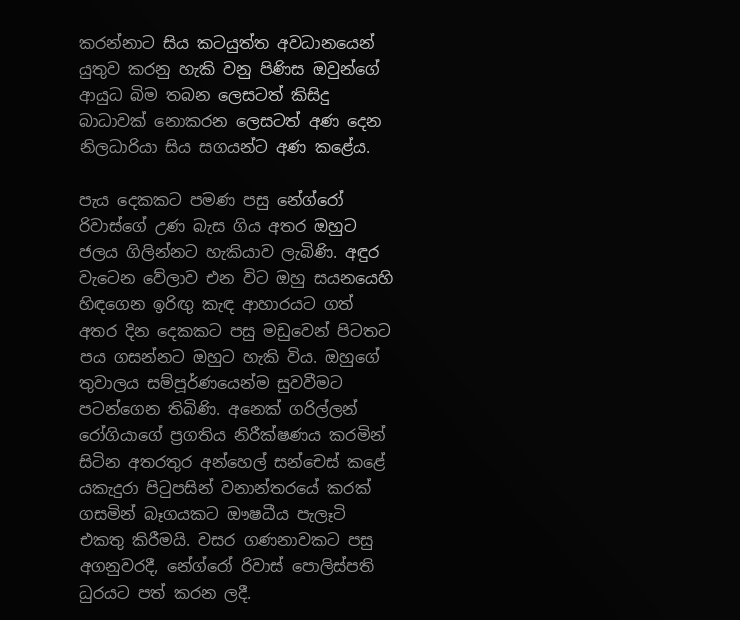කරන්නාට සිය කටයුත්ත අවධානයෙන් යුතුව කරනු හැකි වනු පිණිස ඔවුන්ගේ ආයුධ බිම තබන ලෙසටත් කිසිදු බාධාවක් නොකරන ලෙසටත් අණ දෙන නිලධාරියා සිය සගයන්ට අණ කළේය.

පැය දෙකකට පමණ පසු ‍නේග්රෝ රිවාස්ගේ උණ බැස ගිය අතර ඔහුට ජලය ගිලින්නට හැකියාව ලැබිණි. අඳුර වැටෙන වේලාව එන විට ඔහු සයනයෙහි හිඳගෙන ඉරිඟු කැඳ ආහාරයට ගත් අතර දින දෙකකට පසු මඩුවෙන් පිටතට පය ගසන්නට ඔහුට හැකි විය. ඔහුගේ තුවාලය සම්පූර්ණයෙන්ම සුවවීමට පටන්ගෙන තිබිණි. අනෙක් ගරිල්ලන් රෝගියාගේ ප්‍රගතිය නිරීක්ෂණය කරමින් සිටින අතරතුර අන්හෙල් සන්චෙස් කළේ යකැදුරා පිටුපසින් වනාන්තරයේ කරක් ගසමින් බෑගයකට ඖෂධීය පැලෑටි එකතු කිරීමයි. වසර ගණනාවකට පසු අගනුවරදී, නේග්රෝ රිවාස් පොලිස්පති ධුරයට පත් කරන ලදී.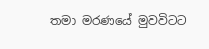තමා මරණයේ මුවවිටට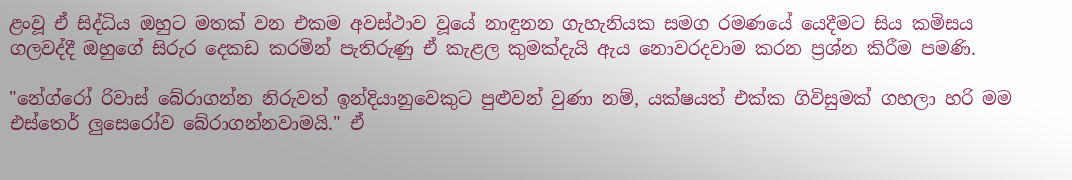ළංවූ ඒ සිද්ධිය ඔහුට මතක් වන එකම අවස්ථාව වූයේ නාඳුනන ගැහැනියක සමග රමණයේ යෙදීමට සිය කමිසය ගලවද්දී ඔහුගේ සිරුර දෙකඩ කරමින් පැතිරුණු ඒ කැළල කුමක්දැයි ඇය නොවරදවාම කරන ප්‍රශ්න කිරීම පමණි.

"නේග්රෝ රිවාස් බේරාගන්න නිරුවත් ඉන්දියානුවෙකුට පුළුවන් වුණා නම්, යක්ෂයත් එක්ක ගිවිසුමක් ගහලා හරි මම එස්තෙර් ලුසෙරෝව බේරාගන්නවාමයි." ඒ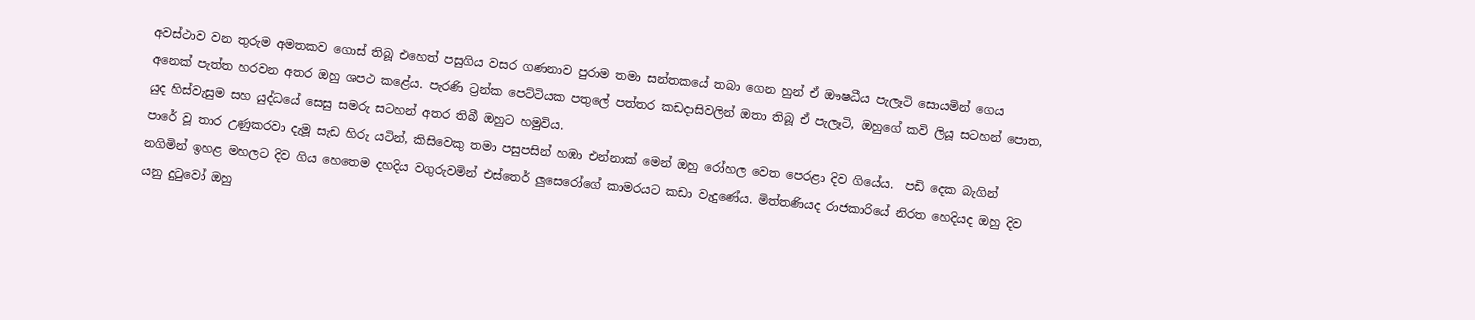අවස්ථාව වන තුරුම අමතකව ගොස් තිබූ එහෙත් පසුගිය වසර ගණනාව පුරාම තමා සන්තකයේ තබා ගෙන හුන් ඒ ඖෂධීය පැලෑටි සොයමින් ගෙය අනෙක් පැත්ත හරවන අතර ඔහු ශපථ කළේය. පැරණි ට්‍රන්ක පෙට්ටියක පතුලේ පත්තර කඩදාසිවලින් ඔතා තිබූ ඒ පැලෑටි, ඔහුගේ කවි ලියූ සටහන් පොත, යුද හිස්වැසුම සහ යුද්ධයේ සෙසු සමරු සටහන් අතර තිබී ඔහුට හමුවිය.
පාරේ වූ තාර උණුකරවා දැමූ සැඩ හිරු යටින්, කිසිවෙකු තමා පසුපසින් හඹා එන්නාක් මෙන් ඔහු රෝහල වෙත පෙරළා දිව ගි‍යේය.  පඩි දෙක බැගින් නගිමින් ඉහළ මහලට දිව ගිය හෙතෙම දහදිය වගුරුවමින් එස්තෙර් ලුසෙරෝගේ කාමරයට කඩා වැදුණේය. මිත්තණියද රාජකාරියේ නිරත හෙදියද ඔහු දිව යනු දුටුවෝ ඔහු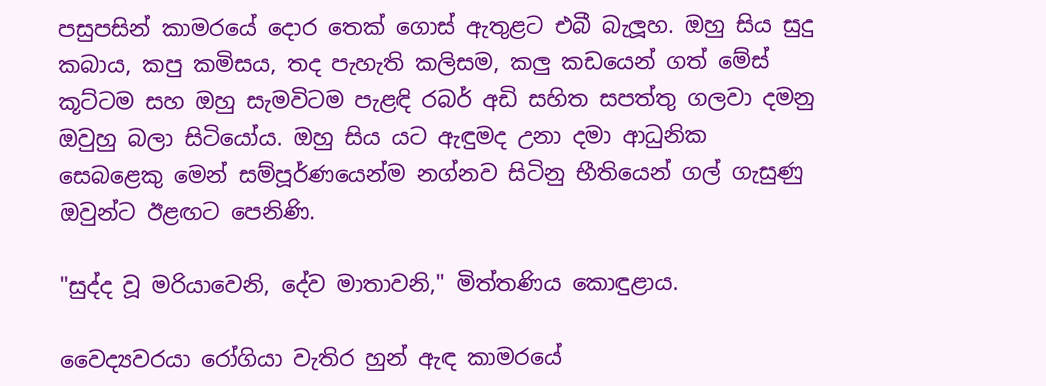පසුපසින් කාමරයේ දොර තෙක් ගොස් ඇතුළට එබී බැලූහ. ඔහු සිය සුදු කබාය, කපු කමිසය, තද පැහැති කලිසම, කලු ක‍ඩයෙන් ගත් මේස් කූට්ටම සහ ඔහු සැමවිටම පැළඳි රබර් අඩි සහිත සපත්තු ගලවා දමනු ඔවුහු බලා සිටි‍‍යෝය. ඔහු සිය යට ඇඳුමද උනා දමා ආධුනික සෙබළෙකු මෙන් සම්පූර්ණයෙන්ම නග්නව සිටිනු භීතියෙන් ගල් ගැසුණු ඔවුන්ට ඊළඟට පෙනිණි.

"සුද්ද වූ මරියාවෙනි, දේව මාතාවනි," මිත්තණිය කොඳුළාය.

වෛද්‍යවරයා රෝගියා වැතිර හුන් ඇඳ කාමරයේ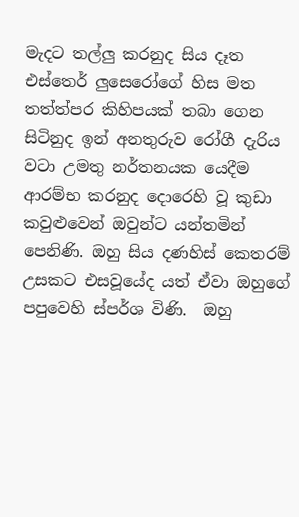මැදට තල්ලු කරනුද සිය දෑත එස්තෙර් ලුසෙරෝගේ හිස මත තත්ත්පර කිහිපයක් තබා ගෙන සිටිනුද ඉන් අනතුරුව රෝගී දැරිය වටා උමතු නර්තනයක යෙදීම ආරම්භ කරනුද දොරෙහි වූ කුඩා කවුළුවෙන් ඔවුන්ට යන්තමින් පෙනිණි. ඔහු සිය දණහිස් කෙතරම් උසකට එසවූයේද යත් ඒවා ඔහුගේ පපුවෙහි ස්පර්ශ විණි.  ඔහු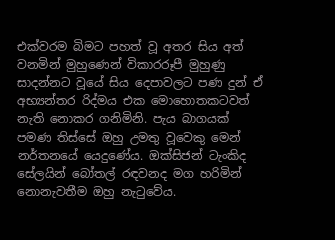එක්වරම බිමට පහත් වූ අතර සිය අත් වනමින් මුහුණෙන් විකාරරූපී මුහුණු සාදන්නට වූයේ සිය දෙපාවලට පණ දුන් ඒ අභ්‍යන්තර රිද්මය එක මොහොතකටවත් නැති නොකර ගනිමිනි. පැය බාගයක් පමණ තිස්සේ ඔහු උමතු වූවෙකු මෙන් නර්තනයේ යෙදුණේය. ඔක්සිජන් ටැංකිද සේලයින් බෝතල් රඳවනද මග හරිමින් නොනැවතීම ඔහු නැටුවේය.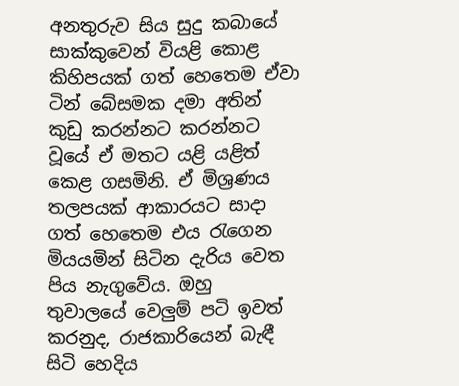අනතුරුව සිය සුදු කබායේ සාක්කුවෙන් වියළි කොළ කිහිපයක් ගත් හෙතෙම ඒවා ටින් බේසමක දමා අතින් කුඩු කරන්නට කරන්නට වූයේ ඒ මතට යළි යළිත් කෙළ ගසමිනි. ඒ මිශ්‍රණය තලපයක් ආකාරයට සාදා ගත් හෙතෙම එය රැගෙන මියයමින් සිටින දැරිය වෙත පිය නැගුවේය. ඔහු තුවාලයේ වෙලුම් පටි ඉවත් කරනුද, රාජකාරියෙන් බැඳී සිටි හෙදිය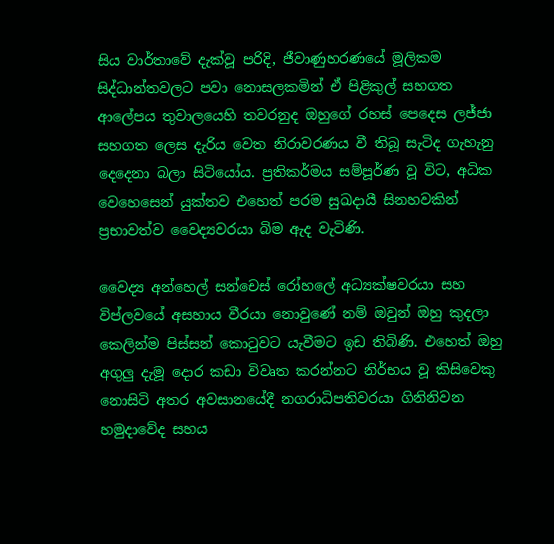සිය වාර්තාවේ දැක්වූ පරිදි, ජීවාණුහරණයේ මූලිකම සිද්ධාන්තවලට පවා ‍නොසලකමින් ඒ පිළිකුල් සහගත ආලේපය තුවාලයෙහි තවරනුද ඔහුගේ රහස් පෙදෙස ලජ්ජා සහගත ලෙස දැරිය වෙත නිරාවරණය වී තිබූ සැටිද ගැහැනු දෙදෙනා බලා සිටියෝය. ප්‍රතිකර්මය සම්පූර්ණ වූ විට, අධික වෙහෙසෙන් යුක්තව එහෙත් පරම සුඛදායී සිනහවකින් ප්‍රභාවත්ව වෛද්‍යවරයා බිම ඇද වැටිණි.

වෛද්‍ය අන්හෙල් සන්චෙස් රෝහලේ අධ්‍යක්ෂවරයා සහ විප්ලවයේ අසහාය වීරයා නොවුණේ නම් ඔවුන් ඔහු කුදලා කෙලින්ම පිස්සන් කොටුවට යැවීමට ඉඩ තිබිණි. එහෙත් ඔහු අගුලු දැමූ දොර කඩා විවෘත කරන්නට නිර්භය වූ කිසිවෙකු නොසිටි අතර අවසානයේදී නගරාධිපතිවරයා ගිනිනිවන හමුදාවේද සහය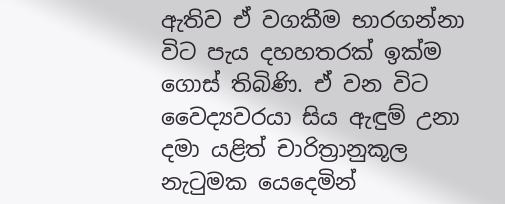ඇතිව ඒ වගකීම භාරගන්නා විට පැය දහහතරක් ඉක්ම ගොස් තිබිණි. ඒ වන විට වෛද්‍යවරයා සිය ඇඳුම් උනා දමා යළිත් චාරිත්‍රානුකූල නැටුමක යෙදෙමින්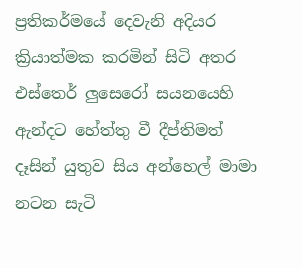ප්‍රතිකර්මයේ දෙවැනි අදියර ක්‍රියාත්මක කරමින් සිටි අතර එස්තෙර් ලුසෙරෝ සයනයෙහි ඇන්දට හේත්තු වී දීප්තිමත් දෑසින් යුතුව සිය අන්හෙල් මාමා නටන සැටි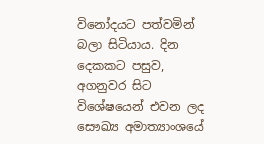විනෝදයට පත්වමින් බලා සිටියාය. දින දෙකකට පසුව, අගනුවර සිට විශේෂයෙන් එවන ලද සෞඛ්‍ය අමාත්‍යාංශයේ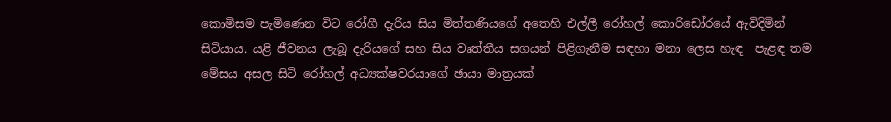කොමිසම පැමිණෙන විට රෝගී දැරිය සිය මිත්තණියගේ අතෙහි එල්ලී රෝහල් කොරිඩෝරයේ ඇවිදිමින් සිටියාය. යළි ජීවනය ලැබූ දැරියගේ සහ සිය වෘත්තීය සගයන් පිළිගැනීම සඳහා මනා ලෙස හැඳ  පැළඳ තම මේසය අසල සිටි රෝහල් අධ්‍යක්ෂවරයාගේ ඡායා මාත්‍රයක්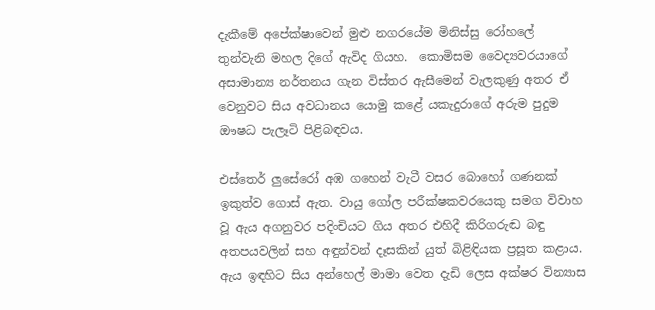දැකීමේ අපේක්ෂාවෙන් මුළු නග‍රයේම මිනිස්සු රෝහලේ තුන්වැනි මහල දිගේ ඇවිද ගියහ.  කොමිසම වෛද්‍යවරයාගේ අසාමාන්‍ය නර්තනය ගැන විස්තර ඇසීමෙන් වැලකුණු අතර ඒ වෙනුවට සිය අවධානය යොමු කළේ යකැදුරාගේ අරුම පුදුම ඖෂධ පැලෑටි පිළිබඳවය.

එස්තෙර් ලුසේරෝ අඹ ගහෙන් වැටී වසර බොහෝ ගණනක් ඉකුත්ව ගොස් ඇත. වායු ගෝල පරීක්ෂකවරයෙකු සමග විවාහ වූ ඇය අගනුවර පදිංචියට ගිය අතර එහිදී කිරිගරුඬ බඳු අතපයවලින් සහ අඳුන්වන් ‍දෑසකින් යුත් බිළිඳියක ප්‍රසූත කළාය. ඇය ඉඳහිට සිය අන්හෙල් මාමා වෙත දැඩි ලෙස අක්ෂර වින්‍යාස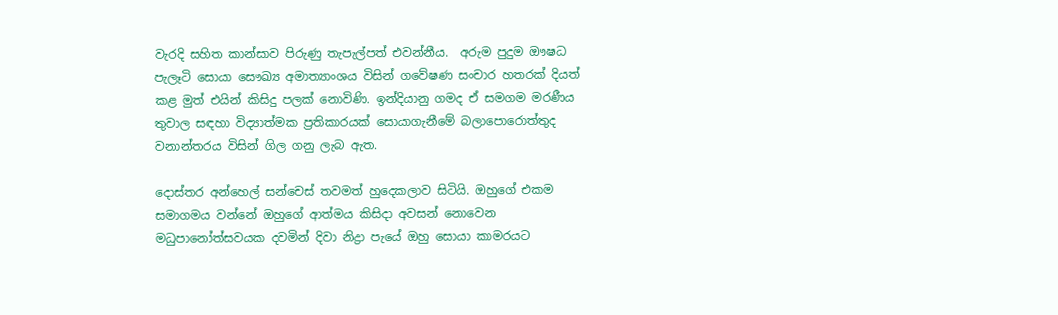වැරදි සහිත කාන්සාව පිරුණු තැපැල්පත් එවන්නීය.  අරුම පුදුම ඖෂධ පැලෑටි සොයා සෞඛ්‍ය අමාත්‍යාංශය විසින් ගවේෂණ සංචාර හතරක් දියත් කළ මුත් එයින් කිසිදු පලක් නොවිණි. ඉන්දියානු ගමද ඒ සමගම මරණීය තුවාල සඳහා විද්‍යාත්මක ප්‍රතිකාරයක් සොයාගැනීමේ බලාපොරොත්තුද වනාන්තරය විසින් ගිල ගනු ලැබ ඇත.

දොස්තර අන්හෙල් සන්චෙස් තවමත් හුදෙකලාව සිටියි. ඔහුගේ එකම සමාගමය වන්නේ ඔහුගේ ආත්මය කිසිදා අවසන් නොවෙන මධුපානෝත්සවයක දවමින් දිවා නිද්‍රා පැයේ ඔහු සොයා කාමරයට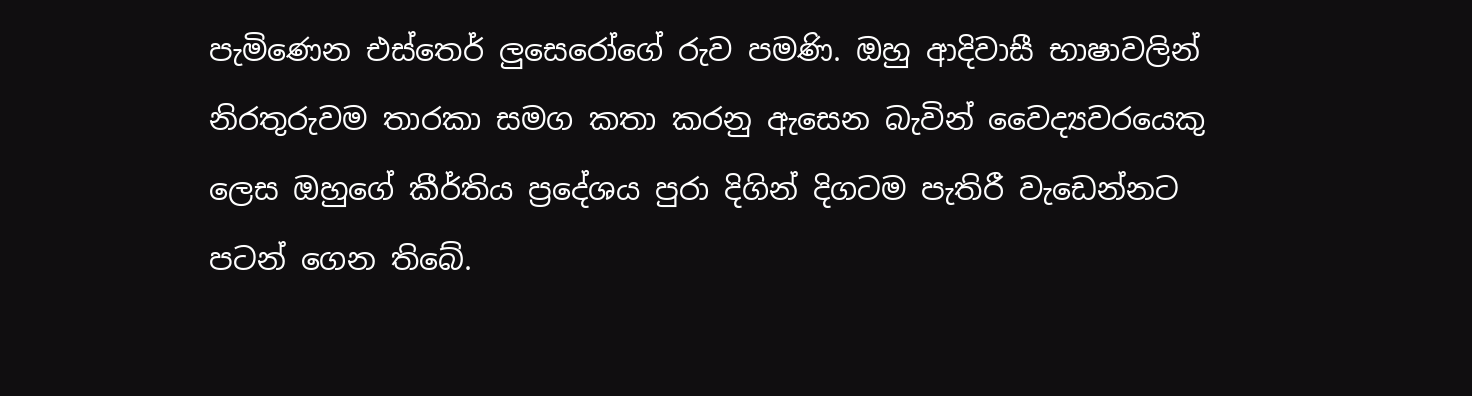පැමිණෙන එස්තෙර් ලුසෙරෝගේ රුව පමණි. ඔහු ආදිවාසී භාෂාවලින් නිරතුරුවම තාරකා සමග කතා කරනු ඇසෙන බැවින් වෛද්‍යවරයෙකු ලෙස ඔහුගේ කීර්තිය ප්‍රදේශය පුරා දිගින් දිගටම පැති‍රී වැඩෙන්නට පටන් ගෙන තිබේ.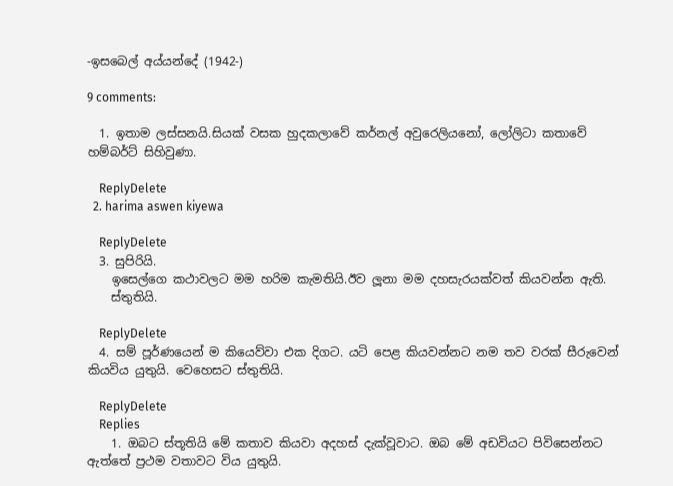-ඉසබෙල් අය්යන්දේ (1942-)

9 comments:

  1. ඉතාම ලස්සනයි.සියක් වසක හුදකලාවේ කර්නල් අවුරෙලියනෝ, ලෝලිටා කතාවේ හම්බර්ට් සිහිවුණා.

    ReplyDelete
  2. harima aswen kiyewa

    ReplyDelete
  3. සුපිරියි.
    ඉසෙල්ගෙ කථාවලට මම හරිම කැමතියි.ඊව ලූනා මම දහසැරයක්වත් කියවන්න ඇති.
    ස්තුතියි.

    ReplyDelete
  4. සම් පූර්ණයෙන් ම කියෙව්වා එක දිගට. යටි පෙළ කියවන්නට නම තව වරක් සීරුවෙන් කියවිය යුතුයි. වෙහෙසට ස්තුතියි.

    ReplyDelete
    Replies
    1. ඔබට ස්තූතියි මේ කතාව කියවා අදහස් දැක්වූවාට. ඔබ මේ අඩවියට පිවිසෙන්නට ඇත්තේ ප්‍රථම වතාවට විය යුතුයි.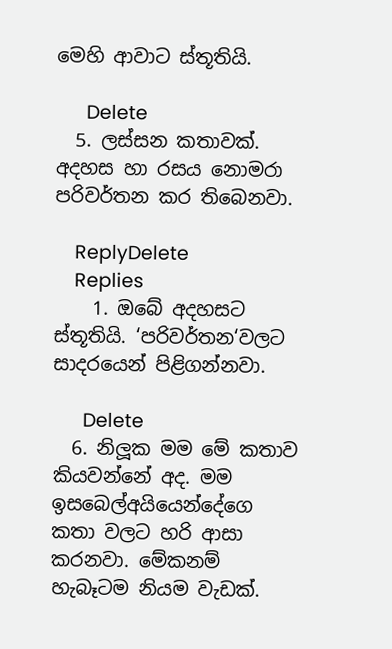මෙහි ආවාට ස්තූතියි.

      Delete
  5. ලස්සන කතාවක්. අදහස හා රසය නොමරා පරිවර්තන කර තිබෙනවා.

    ReplyDelete
    Replies
    1. ඔබේ අදහසට ස්තූතියි. ‘පරිවර්තන‘වලට සාදරයෙන් පිළිගන්නවා.

      Delete
  6. නිලූක මම මේ කතාව කියවන්නේ අද. මම ඉසබෙල්අයියෙන්දේගෙ කතා වලට හරි ආසා කරනවා. මේකනම් හැබෑටම නියම වැඩක්.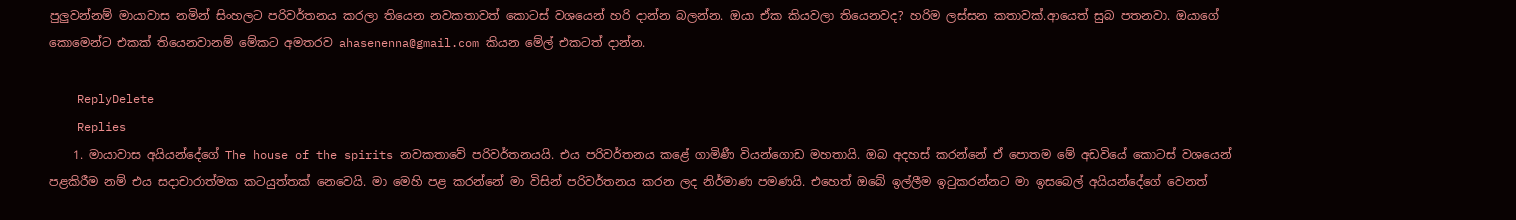පුලුවන්නම් මායාවාස නමින් සිංහලට පරිවර්තනය කරලා තියෙන නවකතාවත් කොටස් වශයෙන් හරි දාන්න බලන්න. ඔයා ඒක කියවලා තියෙනවද? හරිම ලස්සන කතාවක්.ආයෙත් සුබ පතනවා. ඔයාගේ කොමෙන්ට එකක් තියෙනවානම් මේකට අමතරව ahasenenna@gmail.com කියන මේල් එකටත් දාන්න.

    ReplyDelete
    Replies
    1. මායාවාස අයියන්දේගේ The house of the spirits නවකතාවේ පරිවර්තනයයි. එය පරිවර්තනය කළේ ගාමිණී වියන්ගොඩ මහතායි. ඔබ අදහස් කරන්නේ ඒ පොතම මේ අඩවියේ කොටස් වශයෙන් පළකිරීම නම් එය සදාචාරාත්මක කටයුත්තක් නෙවෙයි. මා මෙහි පළ කරන්නේ මා විසින් පරිවර්තනය කරන ලද නිර්මාණ පමණයි. එහෙත් ඔබේ ඉල්ලීම ඉටුකරන්නට මා ඉසබෙල් අයියන්දේගේ වෙනත්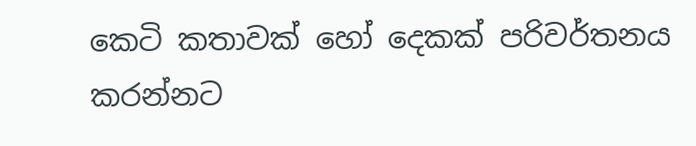කෙටි කතාවක් හෝ දෙකක් පරිවර්තනය කරන්නට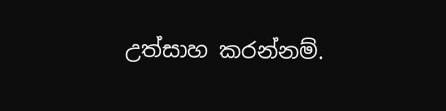උත්සාහ කරන්නම්.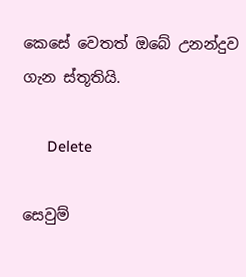කෙසේ වෙතත් ඔබේ උනන්දුව ගැන ස්තූතියි.

      Delete

සෙවුම්